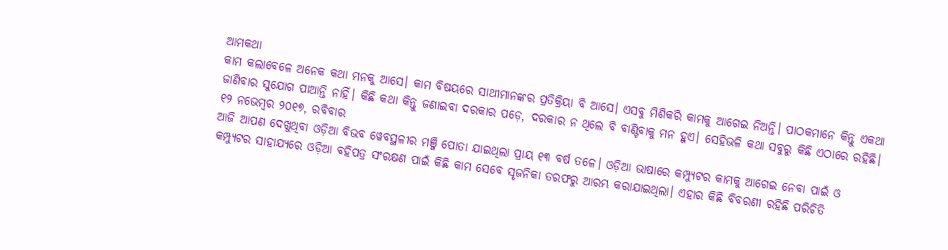ଆମକଥା
କାମ କଲାବେଳେ ଅନେକ କଥା ମନକୁ ଆସେ। କାମ ବିଷୟରେ ସାଥୀମାନଙ୍କର ପ୍ରତିକ୍ରିୟା ବି ଆସେ। ଏସବୁ ମିଶିକରି କାମକୁ ଆଗେଇ ନିଅନ୍ତି। ପାଠକମାନେ କିନ୍ତୁ ଏକଥା ଜାଣିବାର ସୁଯୋଗ ପାଆନ୍ତି ନାହିଁ। କିଛି କଥା କିନ୍ତୁ ଜଣାଇବା ଦରକାର ପଡ଼େ, ଦରକାର ନ ଥିଲେ ବି ବାଣ୍ଟିବାକୁ ମନ ହୁଏ। ସେହିଭଳି କଥା ସବୁରୁ କିଛି ଏଠାରେ ରହିଛି।
୧୨ ନଭେମ୍ବର ୨୦୧୭, ରବିବାର
ଆଜି ଆପଣ ଦେଖୁଥିବା ଓଡ଼ିଆ ବିଭବ ୱେବସ୍ଥଳୀର ମଞ୍ଜି ପୋତା ଯାଇଥିଲା ପ୍ରାୟ ୧୩ ବର୍ଷ ତଳେ। ଓଡ଼ିଆ ଭାଷାରେ କମ୍ପ୍ୟୁଟର କାମକୁ ଆଗେଇ ନେବା ପାଇଁ ଓ କମ୍ପ୍ୟୁଟର ସାହାଯ୍ୟରେ ଓଡ଼ିଆ ବହିପତ୍ର ସଂରକ୍ଷଣ ପାଇଁ କିଛି କାମ ସେବେ ସୃଜନିକା ତରଫରୁ ଆରମ୍ଭ କରାଯାଇଥିଲା। ଏହାର କିଛି ବିବରଣୀ ରହିଛି ପରିଚିତି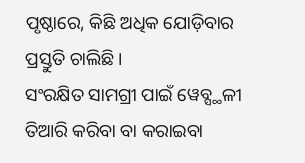ପୃଷ୍ଠାରେ, କିଛି ଅଧିକ ଯୋଡ଼ିବାର ପ୍ରସ୍ତୁତି ଚାଲିଛି।
ସଂରକ୍ଷିତ ସାମଗ୍ରୀ ପାଇଁ ୱେବ୍ସ୍ଥଳୀ ତିଆରି କରିବା ବା କରାଇବା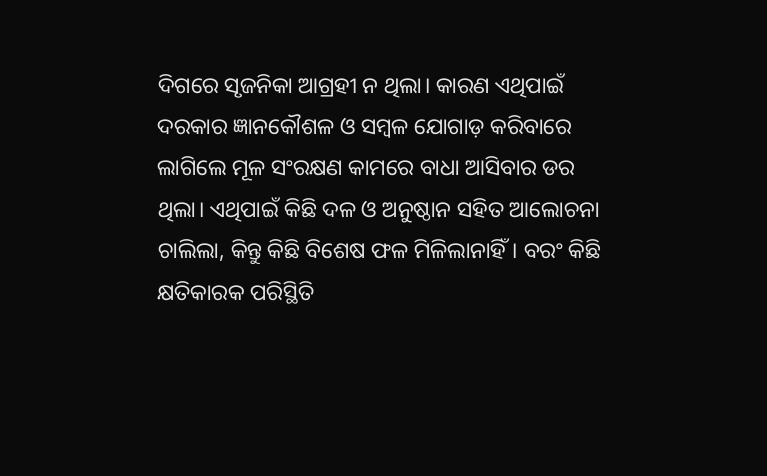ଦିଗରେ ସୃଜନିକା ଆଗ୍ରହୀ ନ ଥିଲା। କାରଣ ଏଥିପାଇଁ ଦରକାର ଜ୍ଞାନକୌଶଳ ଓ ସମ୍ବଳ ଯୋଗାଡ଼ କରିବାରେ ଲାଗିଲେ ମୂଳ ସଂରକ୍ଷଣ କାମରେ ବାଧା ଆସିବାର ଡର ଥିଲା। ଏଥିପାଇଁ କିଛି ଦଳ ଓ ଅନୁଷ୍ଠାନ ସହିତ ଆଲୋଚନା ଚାଲିଲା, କିନ୍ତୁ କିଛି ବିଶେଷ ଫଳ ମିଳିଲାନାହିଁ। ବରଂ କିଛି କ୍ଷତିକାରକ ପରିସ୍ଥିତି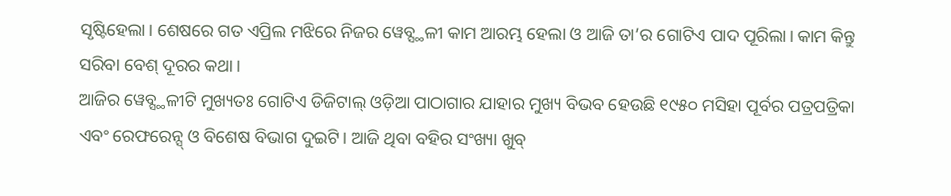ସୃଷ୍ଟିହେଲା। ଶେଷରେ ଗତ ଏପ୍ରିଲ ମଝିରେ ନିଜର ୱେବ୍ସ୍ଥଳୀ କାମ ଆରମ୍ଭ ହେଲା ଓ ଆଜି ତା’ର ଗୋଟିଏ ପାଦ ପୂରିଲା। କାମ କିନ୍ତୁ ସରିବା ବେଶ୍ ଦୂରର କଥା।
ଆଜିର ୱେବ୍ସ୍ଥଳୀଟି ମୁଖ୍ୟତଃ ଗୋଟିଏ ଡିଜିଟାଲ୍ ଓଡ଼ିଆ ପାଠାଗାର ଯାହାର ମୁଖ୍ୟ ବିଭବ ହେଉଛି ୧୯୫୦ ମସିହା ପୂର୍ବର ପତ୍ରପତ୍ରିକା ଏବଂ ରେଫରେନ୍ସ୍ ଓ ବିଶେଷ ବିଭାଗ ଦୁଇଟି। ଆଜି ଥିବା ବହିର ସଂଖ୍ୟା ଖୁବ୍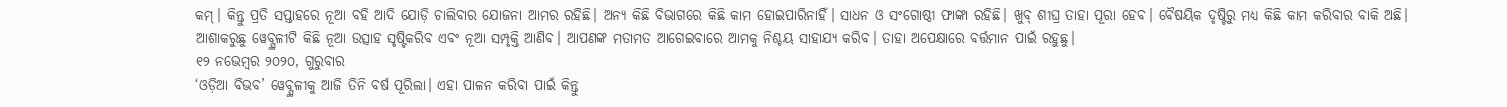କମ୍। କିନ୍ତୁ ପ୍ରତି ସପ୍ତାହରେ ନୂଆ ବହି ଆଦି ଯୋଡ଼ି ଚାଲିବାର ଯୋଜନା ଆମର ରହିଛି। ଅନ୍ୟ କିଛି ବିଭାଗରେ କିଛି କାମ ହୋଇପାରିନାହିଁ। ସାଧନ ଓ ସଂଗୋଷ୍ଠୀ ଫାଙ୍କା ରହିଛି। ଖୁବ୍ ଶୀଘ୍ର ତାହା ପୂରା ହେବ। ବୈଷୟିକ ଦୃଷ୍ଟିରୁ ମଧ୍ୟ କିଛି କାମ କରିବାର ବାକି ଅଛି।
ଆଶାକରୁଛୁ ୱେବ୍ସ୍ଥଳୀଟି କିଛି ନୂଆ ଉତ୍ସାହ ସୃଷ୍ଟିକରିବ ଏବଂ ନୂଆ ସମ୍ପୃକ୍ତି ଆଣିବ। ଆପଣଙ୍କ ମତାମତ ଆଗେଇବାରେ ଆମକୁ ନିଶ୍ଚୟ ସାହାଯ୍ୟ କରିବ। ତାହା ଅପେକ୍ଷାରେ ବର୍ତ୍ତମାନ ପାଇଁ ରହୁଛୁ।
୧୨ ନଭେମ୍ବର ୨୦୨୦, ଗୁରୁବାର
‘ଓଡ଼ିଆ ବିଭବ’ ୱେବ୍ସ୍ଥଳୀକୁ ଆଜି ତିନି ବର୍ଷ ପୂରିଲା। ଏହା ପାଳନ କରିବା ପାଇଁ କିନ୍ତୁ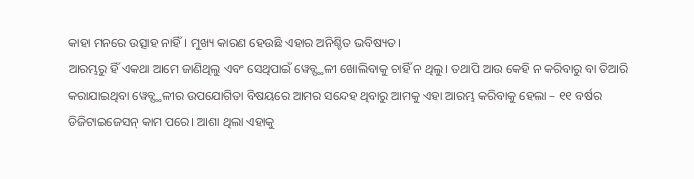କାହା ମନରେ ଉତ୍ସାହ ନାହିଁ। ମୁଖ୍ୟ କାରଣ ହେଉଛି ଏହାର ଅନିଶ୍ଚିତ ଭବିଷ୍ୟତ।
ଆରମ୍ଭରୁ ହିଁ ଏକଥା ଆମେ ଜାଣିଥିଲୁ ଏବଂ ସେଥିପାଇଁ ୱେବ୍ସ୍ଥଳୀ ଖୋଲିବାକୁ ଚାହିଁ ନ ଥିଲୁ। ତଥାପି ଆଉ କେହି ନ କରିବାରୁ ବା ତିଆରି କରାଯାଇଥିବା ୱେବ୍ସ୍ଥଳୀର ଉପଯୋଗିତା ବିଷୟରେ ଆମର ସନ୍ଦେହ ଥିବାରୁ ଆମକୁ ଏହା ଆରମ୍ଭ କରିବାକୁ ହେଲା – ୧୧ ବର୍ଷର ଡିଜିଟାଇଜେସନ୍ କାମ ପରେ। ଆଶା ଥିଲା ଏହାକୁ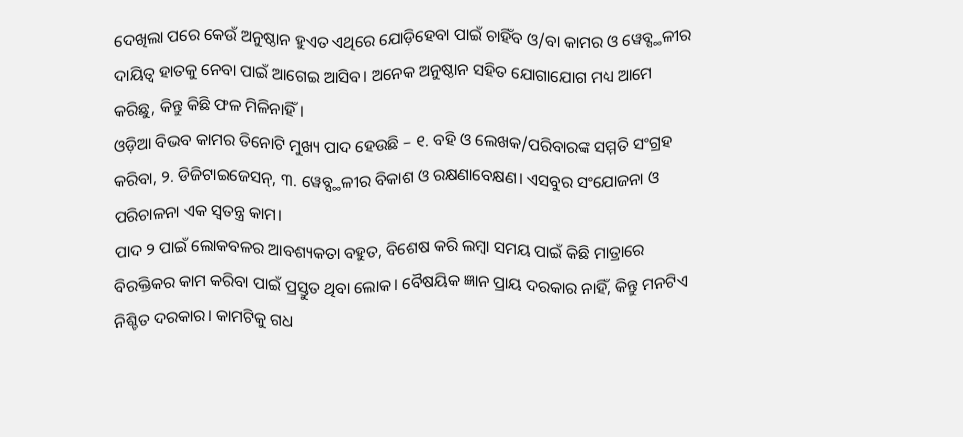ଦେଖିଲା ପରେ କେଉଁ ଅନୁଷ୍ଠାନ ହୁଏତ ଏଥିରେ ଯୋଡ଼ିହେବା ପାଇଁ ଚାହିଁବ ଓ/ବା କାମର ଓ ୱେବ୍ସ୍ଥଳୀର ଦାୟିତ୍ୱ ହାତକୁ ନେବା ପାଇଁ ଆଗେଇ ଆସିବ। ଅନେକ ଅନୁଷ୍ଠାନ ସହିତ ଯୋଗାଯୋଗ ମଧ୍ୟ ଆମେ କରିଛୁ, କିନ୍ତୁ କିଛି ଫଳ ମିଳିନାହିଁ।
ଓଡ଼ିଆ ବିଭବ କାମର ତିନୋଟି ମୁଖ୍ୟ ପାଦ ହେଉଛି – ୧. ବହି ଓ ଲେଖକ/ପରିବାରଙ୍କ ସମ୍ମତି ସଂଗ୍ରହ କରିବା, ୨. ଡିଜିଟାଇଜେସନ୍, ୩. ୱେବ୍ସ୍ଥଳୀର ବିକାଶ ଓ ରକ୍ଷଣାବେକ୍ଷଣ। ଏସବୁର ସଂଯୋଜନା ଓ ପରିଚାଳନା ଏକ ସ୍ୱତନ୍ତ୍ର କାମ।
ପାଦ ୨ ପାଇଁ ଲୋକବଳର ଆବଶ୍ୟକତା ବହୁତ, ବିଶେଷ କରି ଲମ୍ବା ସମୟ ପାଇଁ କିଛି ମାତ୍ରାରେ ବିରକ୍ତିକର କାମ କରିବା ପାଇଁ ପ୍ରସ୍ତୁତ ଥିବା ଲୋକ। ବୈଷୟିକ ଜ୍ଞାନ ପ୍ରାୟ ଦରକାର ନାହିଁ, କିନ୍ତୁ ମନଟିଏ ନିଶ୍ଚିତ ଦରକାର। କାମଟିକୁ ଗଧ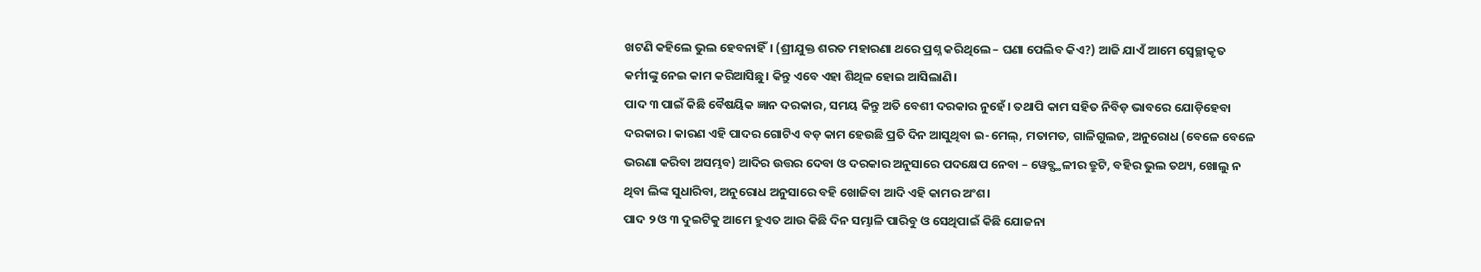ଖଟଣି କହିଲେ ଭୁଲ ହେବନାହିଁ। (ଶ୍ରୀଯୁକ୍ତ ଶରତ ମହାରଣା ଥରେ ପ୍ରଶ୍ନ କରିଥିଲେ – ଘଣା ପେଲିବ କିଏ?) ଆଜି ଯାଏଁ ଆମେ ସ୍ୱେଚ୍ଛାକୃତ କର୍ମୀଙ୍କୁ ନେଇ କାମ କରିଆସିଛୁ। କିନ୍ତୁ ଏବେ ଏହା ଶିଥିଳ ହୋଇ ଆସିଲାଣି।
ପାଦ ୩ ପାଇଁ କିଛି ବୈଷୟିକ ଜ୍ଞାନ ଦରକାର, ସମୟ କିନ୍ତୁ ଅତି ବେଶୀ ଦରକାର ନୁହେଁ। ତଥାପି କାମ ସହିତ ନିବିଡ଼ ଭାବରେ ଯୋଡ଼ିହେବା ଦରକାର। କାରଣ ଏହି ପାଦର ଗୋଟିଏ ବଡ଼ କାମ ହେଉଛି ପ୍ରତି ଦିନ ଆସୁଥିବା ଇ-ମେଲ୍, ମତାମତ, ଗାଳିଗୁଲଜ, ଅନୁରୋଧ (ବେଳେ ବେଳେ ଭରଣା କରିବା ଅସମ୍ଭବ) ଆଦିର ଉତ୍ତର ଦେବା ଓ ଦରକାର ଅନୁସାରେ ପଦକ୍ଷେପ ନେବା – ୱେବ୍ସ୍ଥଳୀର ତ୍ରୁଟି, ବହିର ଭୁଲ ତଥ୍ୟ, ଖୋଲୁ ନ ଥିବା ଲିଙ୍କ ସୁଧାରିବା, ଅନୁରୋଧ ଅନୁସାରେ ବହି ଖୋଜିବା ଆଦି ଏହି କାମର ଅଂଶ।
ପାଦ ୨ ଓ ୩ ଦୁଇଟିକୁ ଆମେ ହୁଏତ ଆଉ କିଛି ଦିନ ସମ୍ଭାଳି ପାରିବୁ ଓ ସେଥିପାଇଁ କିଛି ଯୋଜନା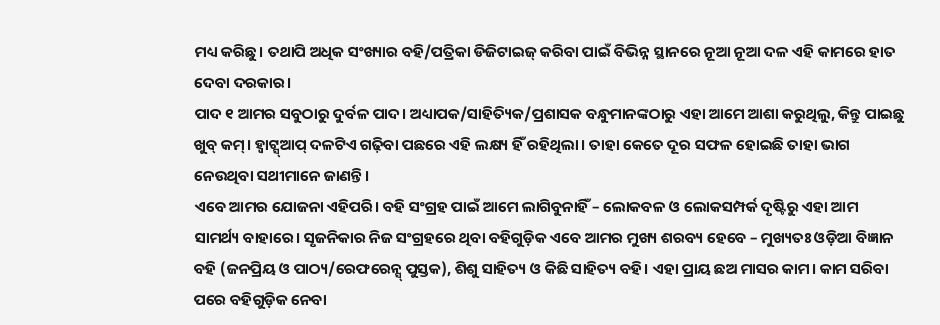ମଧ୍ୟ କରିଛୁ। ତଥାପି ଅଧିକ ସଂଖ୍ୟାର ବହି/ପତ୍ରିକା ଡିଜିଟାଇଜ୍ କରିବା ପାଇଁ ବିଭିନ୍ନ ସ୍ଥାନରେ ନୂଆ ନୂଆ ଦଳ ଏହି କାମରେ ହାତ ଦେବା ଦରକାର।
ପାଦ ୧ ଆମର ସବୁଠାରୁ ଦୁର୍ବଳ ପାଦ। ଅଧ୍ୟାପକ/ସାହିତ୍ୟିକ/ପ୍ରଶାସକ ବନ୍ଧୁମାନଙ୍କଠାରୁ ଏହା ଆମେ ଆଶା କରୁଥିଲୁ, କିନ୍ତୁ ପାଇଛୁ ଖୁବ୍ କମ୍। ହ୍ୱାଟ୍ସ୍ଆପ୍ ଦଳଟିଏ ଗଢ଼ିବା ପଛରେ ଏହି ଲକ୍ଷ୍ୟ ହିଁ ରହିଥିଲା। ତାହା କେତେ ଦୂର ସଫଳ ହୋଇଛି ତାହା ଭାଗ ନେଉଥିବା ସଥୀମାନେ ଜାଣନ୍ତି।
ଏବେ ଆମର ଯୋଜନା ଏହିପରି। ବହି ସଂଗ୍ରହ ପାଇଁ ଆମେ ଲାଗିବୁନାହିଁ – ଲୋକବଳ ଓ ଲୋକସମ୍ପର୍କ ଦୃଷ୍ଟିରୁ ଏହା ଆମ ସାମର୍ଥ୍ୟ ବାହାରେ। ସୃଜନିକାର ନିଜ ସଂଗ୍ରହରେ ଥିବା ବହିଗୁଡ଼ିକ ଏବେ ଆମର ମୁଖ୍ୟ ଶରବ୍ୟ ହେବେ – ମୁଖ୍ୟତଃ ଓଡ଼ିଆ ବିଜ୍ଞାନ ବହି (ଜନପ୍ରିୟ ଓ ପାଠ୍ୟ/ରେଫରେନ୍ସ୍ ପୁସ୍ତକ), ଶିଶୁ ସାହିତ୍ୟ ଓ କିଛି ସାହିତ୍ୟ ବହି। ଏହା ପ୍ରାୟ ଛଅ ମାସର କାମ। କାମ ସରିବା ପରେ ବହିଗୁଡ଼ିକ ନେବା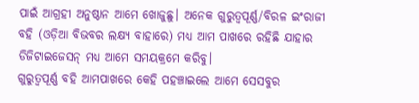ପାଇଁ ଆଗ୍ରହୀ ଅନୁଷ୍ଠାନ ଆମେ ଖୋଜୁଛୁ। ଅନେକ ଗୁରୁତ୍ୱପୂର୍ଣ୍ଣ/ବିରଳ ଇଂରାଜୀ ବହି (ଓଡ଼ିଆ ବିଭବର ଲକ୍ଷ୍ୟ ବାହାରେ) ମଧ୍ୟ ଆମ ପାଖରେ ରହିଛି ଯାହାର ଡିଜିଟାଇଜେସନ୍ ମଧ୍ୟ ଆମେ ସମୟକ୍ରମେ କରିବୁ।
ଗୁରୁତ୍ୱପୂର୍ଣ୍ଣ ବହି ଆମପାଖରେ କେହି ପହଞ୍ଚାଇଲେ ଆମେ ସେସବୁର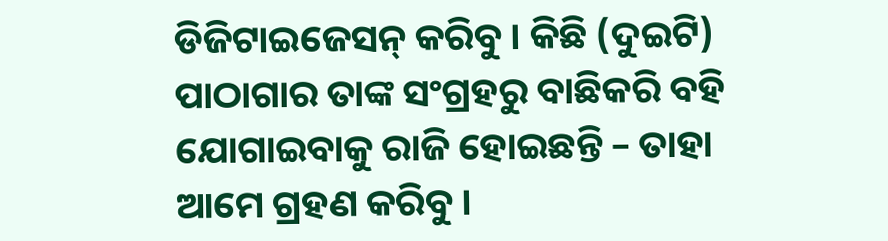ଡିଜିଟାଇଜେସନ୍ କରିବୁ। କିଛି (ଦୁଇଟି) ପାଠାଗାର ତାଙ୍କ ସଂଗ୍ରହରୁ ବାଛିକରି ବହି ଯୋଗାଇବାକୁ ରାଜି ହୋଇଛନ୍ତି – ତାହା ଆମେ ଗ୍ରହଣ କରିବୁ।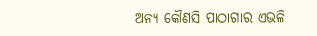ଅନ୍ୟ କୌଣସି ପାଠାଗାର ଏଭଳି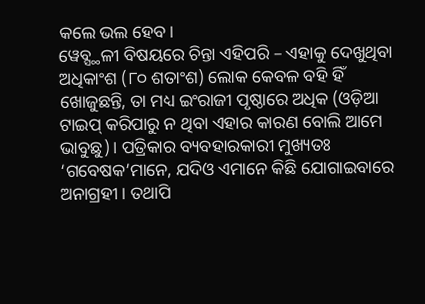କଲେ ଭଲ ହେବ।
ୱେବ୍ସ୍ଥଳୀ ବିଷୟରେ ଚିନ୍ତା ଏହିପରି – ଏହାକୁ ଦେଖୁଥିବା ଅଧିକାଂଶ (୮୦ ଶତାଂଶ) ଲୋକ କେବଳ ବହି ହିଁ ଖୋଜୁଛନ୍ତି, ତା ମଧ୍ୟ ଇଂରାଜୀ ପୃଷ୍ଠାରେ ଅଧିକ (ଓଡ଼ିଆ ଟାଇପ୍ କରିପାରୁ ନ ଥିବା ଏହାର କାରଣ ବୋଲି ଆମେ ଭାବୁଛୁ)। ପତ୍ରିକାର ବ୍ୟବହାରକାରୀ ମୁଖ୍ୟତଃ ‘ଗବେଷକ’ମାନେ, ଯଦିଓ ଏମାନେ କିଛି ଯୋଗାଇବାରେ ଅନାଗ୍ରହୀ। ତଥାପି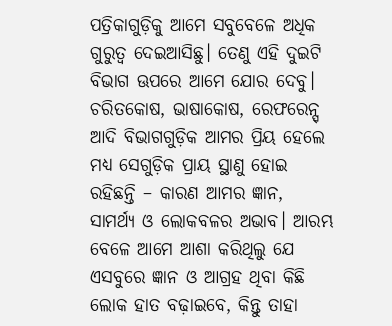ପତ୍ରିକାଗୁଡ଼ିକୁ ଆମେ ସବୁବେଳେ ଅଧିକ ଗୁରୁତ୍ୱ ଦେଇଆସିଛୁ। ତେଣୁ ଏହି ଦୁଇଟି ବିଭାଗ ଊପରେ ଆମେ ଯୋର ଦେବୁ। ଚରିତକୋଷ, ଭାଷାକୋଷ, ରେଫରେନ୍ସ୍ ଆଦି ବିଭାଗଗୁଡ଼ିକ ଆମର ପ୍ରିୟ ହେଲେ ମଧ୍ୟ ସେଗୁଡ଼ିକ ପ୍ରାୟ ସ୍ଥାଣୁ ହୋଇ ରହିଛନ୍ତି – କାରଣ ଆମର ଜ୍ଞାନ, ସାମର୍ଥ୍ୟ ଓ ଲୋକବଳର ଅଭାବ। ଆରମ୍ଭ ବେଳେ ଆମେ ଆଶା କରିଥିଲୁ ଯେ ଏସବୁରେ ଜ୍ଞାନ ଓ ଆଗ୍ରହ ଥିବା କିଛି ଲୋକ ହାତ ବଢ଼ାଇବେ, କିନ୍ତୁ ତାହା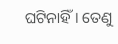ଘଟିନାହିଁ। ତେଣୁ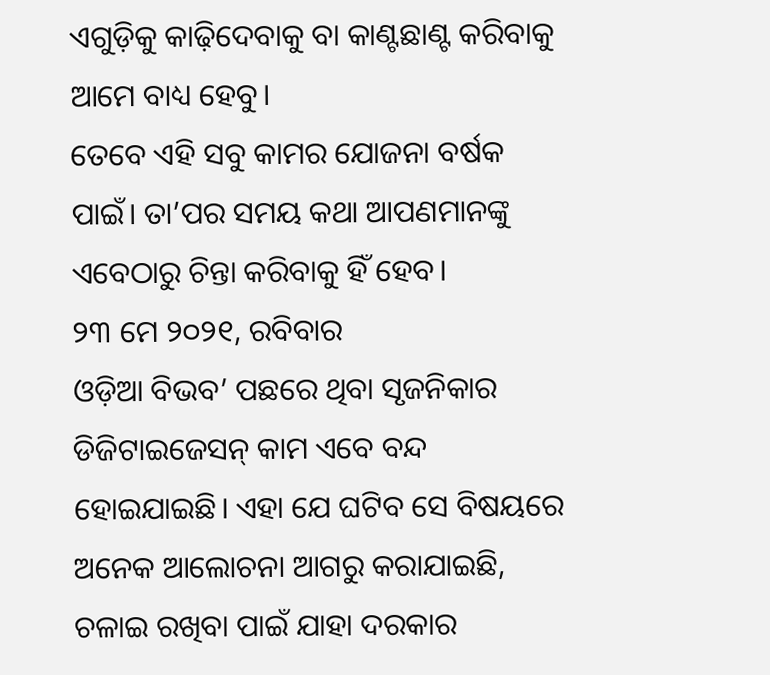ଏଗୁଡ଼ିକୁ କାଢ଼ିଦେବାକୁ ବା କାଣ୍ଟଛାଣ୍ଟ କରିବାକୁ ଆମେ ବାଧ୍ୟ ହେବୁ।
ତେବେ ଏହି ସବୁ କାମର ଯୋଜନା ବର୍ଷକ ପାଇଁ। ତା’ପର ସମୟ କଥା ଆପଣମାନଙ୍କୁ ଏବେଠାରୁ ଚିନ୍ତା କରିବାକୁ ହିଁ ହେବ।
୨୩ ମେ ୨୦୨୧, ରବିବାର
ଓଡ଼ିଆ ବିଭବ’ ପଛରେ ଥିବା ସୃଜନିକାର ଡିଜିଟାଇଜେସନ୍ କାମ ଏବେ ବନ୍ଦ ହୋଇଯାଇଛି। ଏହା ଯେ ଘଟିବ ସେ ବିଷୟରେ ଅନେକ ଆଲୋଚନା ଆଗରୁ କରାଯାଇଛି, ଚଳାଇ ରଖିବା ପାଇଁ ଯାହା ଦରକାର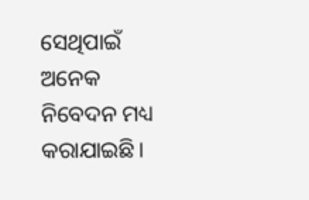ସେଥିପାଇଁ ଅନେକ ନିବେଦନ ମଧ୍ୟ କରାଯାଇଛି।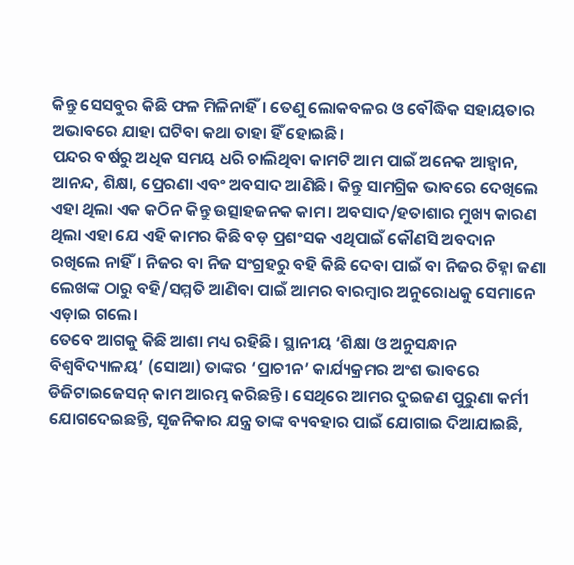କିନ୍ତୁ ସେସବୁର କିଛି ଫଳ ମିଳିନାହିଁ। ତେଣୁ ଲୋକବଳର ଓ ବୌଦ୍ଧିକ ସହାୟତାର ଅଭାବରେ ଯାହା ଘଟିବା କଥା ତାହା ହିଁ ହୋଇଛି।
ପନ୍ଦର ବର୍ଷରୁ ଅଧିକ ସମୟ ଧରି ଚାଲିଥିବା କାମଟି ଆମ ପାଇଁ ଅନେକ ଆହ୍ୱାନ, ଆନନ୍ଦ, ଶିକ୍ଷା, ପ୍ରେରଣା ଏବଂ ଅବସାଦ ଆଣିଛି। କିନ୍ତୁ ସାମଗ୍ରିକ ଭାବରେ ଦେଖିଲେ ଏହା ଥିଲା ଏକ କଠିନ କିନ୍ତୁ ଉତ୍ସାହଜନକ କାମ। ଅବସାଦ/ହତାଶାର ମୁଖ୍ୟ କାରଣ ଥିଲା ଏହା ଯେ ଏହି କାମର କିଛି ବଡ଼ ପ୍ରଶଂସକ ଏଥିପାଇଁ କୌଣସି ଅବଦାନ ରଖିଲେ ନାହିଁ। ନିଜର ବା ନିଜ ସଂଗ୍ରହରୁ ବହି କିଛି ଦେବା ପାଇଁ ବା ନିଜର ଚିହ୍ନା ଜଣା ଲେଖଙ୍କ ଠାରୁ ବହି/ସମ୍ମତି ଆଣିବା ପାଇଁ ଆମର ବାରମ୍ବାର ଅନୁରୋଧକୁ ସେମାନେ ଏଡ଼ାଇ ଗଲେ।
ତେବେ ଆଗକୁ କିଛି ଆଶା ମଧ୍ୟ ରହିଛି। ସ୍ଥାନୀୟ ‘ଶିକ୍ଷା ଓ ଅନୁସନ୍ଧାନ ବିଶ୍ୱବିଦ୍ୟାଳୟ’ (ସୋଆ) ତାଙ୍କର ‘ପ୍ରାଚୀନ’ କାର୍ଯ୍ୟକ୍ରମର ଅଂଶ ଭାବରେ ଡିଜିଟାଇଜେସନ୍ କାମ ଆରମ୍ଭ କରିଛନ୍ତି। ସେଥିରେ ଆମର ଦୁଇଜଣ ପୁରୁଣା କର୍ମୀ ଯୋଗଦେଇଛନ୍ତି, ସୃଜନିକାର ଯନ୍ତ୍ର ତାଙ୍କ ବ୍ୟବହାର ପାଇଁ ଯୋଗାଇ ଦିଆଯାଇଛି,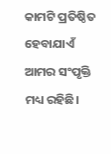କାମଟି ପ୍ରତିଷ୍ଠିତ ହେବାଯାଏଁ ଆମର ସଂପୃକ୍ତି ମଧ୍ୟ ରହିଛି।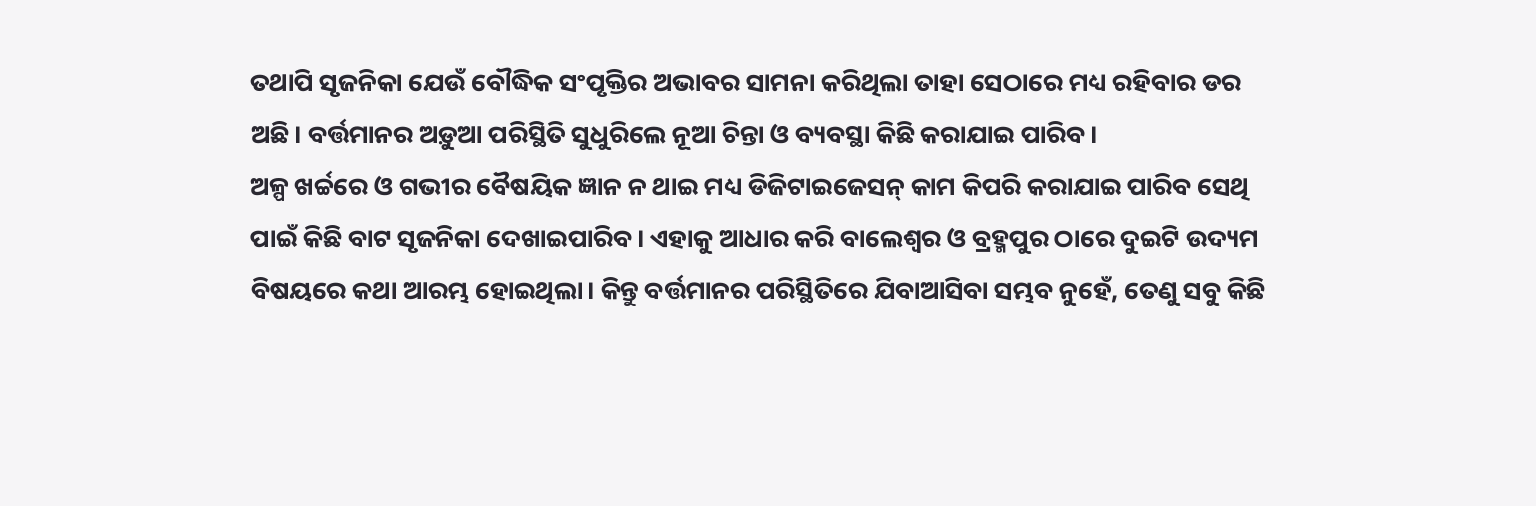ତଥାପି ସୃଜନିକା ଯେଉଁ ବୌଦ୍ଧିକ ସଂପୃକ୍ତିର ଅଭାବର ସାମନା କରିଥିଲା ତାହା ସେଠାରେ ମଧ୍ୟ ରହିବାର ଡର ଅଛି। ବର୍ତ୍ତମାନର ଅଡ଼ୁଆ ପରିସ୍ଥିତି ସୁଧୁରିଲେ ନୂଆ ଚିନ୍ତା ଓ ବ୍ୟବସ୍ଥା କିଛି କରାଯାଇ ପାରିବ।
ଅଳ୍ପ ଖର୍ଚ୍ଚରେ ଓ ଗଭୀର ବୈଷୟିକ ଜ୍ଞାନ ନ ଥାଇ ମଧ୍ୟ ଡିଜିଟାଇଜେସନ୍ କାମ କିପରି କରାଯାଇ ପାରିବ ସେଥି ପାଇଁ କିଛି ବାଟ ସୃଜନିକା ଦେଖାଇପାରିବ। ଏହାକୁ ଆଧାର କରି ବାଲେଶ୍ୱର ଓ ବ୍ରହ୍ମପୁର ଠାରେ ଦୁଇଟି ଉଦ୍ୟମ ବିଷୟରେ କଥା ଆରମ୍ଭ ହୋଇଥିଲା। କିନ୍ତୁ ବର୍ତ୍ତମାନର ପରିସ୍ଥିତିରେ ଯିବାଆସିବା ସମ୍ଭବ ନୁହେଁ, ତେଣୁ ସବୁ କିଛି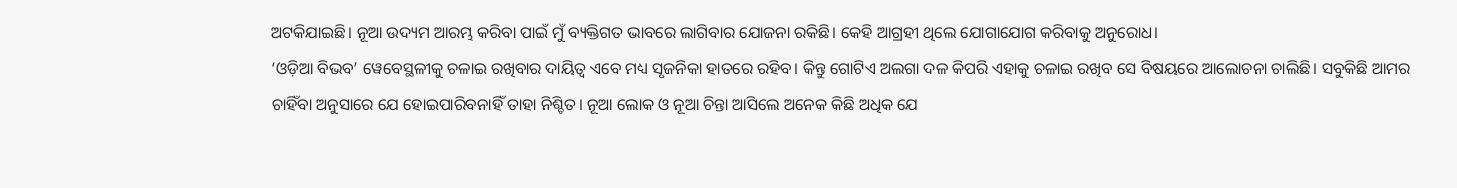ଅଟକିଯାଇଛି। ନୂଆ ଉଦ୍ୟମ ଆରମ୍ଭ କରିବା ପାଇଁ ମୁଁ ବ୍ୟକ୍ତିଗତ ଭାବରେ ଲାଗିବାର ଯୋଜନା ରକିଛି। କେହି ଆଗ୍ରହୀ ଥିଲେ ଯୋଗାଯୋଗ କରିବାକୁ ଅନୁରୋଧ।
‘ଓଡ଼ିଆ ବିଭବ’ ୱେବେସ୍ଥଳୀକୁ ଚଳାଇ ରଖିବାର ଦାୟିତ୍ୱ ଏବେ ମଧ୍ୟ ସୃଜନିକା ହାତରେ ରହିବ। କିନ୍ତୁ ଗୋଟିଏ ଅଲଗା ଦଳ କିପରି ଏହାକୁ ଚଳାଇ ରଖିବ ସେ ବିଷୟରେ ଆଲୋଚନା ଚାଲିଛି। ସବୁକିଛି ଆମର ଚାହିଁବା ଅନୁସାରେ ଯେ ହୋଇପାରିବନାହିଁ ତାହା ନିଶ୍ଚିତ। ନୂଆ ଲୋକ ଓ ନୂଆ ଚିନ୍ତା ଆସିଲେ ଅନେକ କିଛି ଅଧିକ ଯେ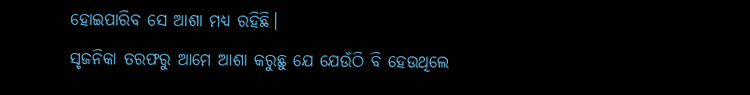ହୋଇପାରିବ ସେ ଆଶା ମଧ୍ୟ ରହିଛି।
ସୃଜନିକା ତରଫରୁ ଆମେ ଆଶା କରୁଛୁ ଯେ ଯେଉଁଠି ବି ହେଉଥିଲେ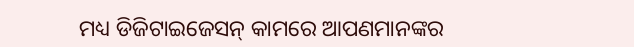ମଧ୍ୟ ଡିଜିଟାଇଜେସନ୍ କାମରେ ଆପଣମାନଙ୍କର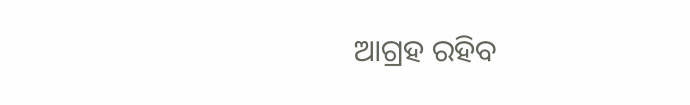ଆଗ୍ରହ ରହିବ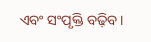ଏବଂ ସଂପୃକ୍ତି ବଢ଼ିବ।